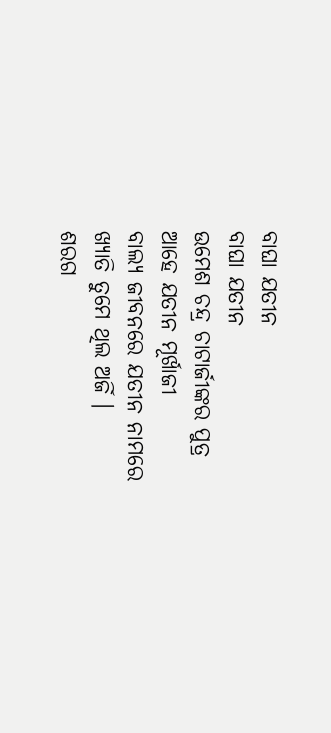ବାଘା ଯତୀନ
ବାଘା ଯତୀନ
ଉମେଶ ଚନ୍ଦ୍ର ଚାଟାର୍ଜୀଙ୍କର ପୁତ୍ର
ଆହେ ଯତୀନ ମୂର୍ଖାଜୀ
ବାଲ୍ୟ ଜୀବନରେ ଯତୀନ ନାମରେ
ଖ୍ୟାତି ତୁମେ ଥିଲ ଅର୍ଜି ।
ଶରଗ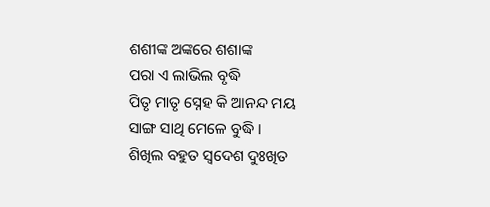ଶଶୀଙ୍କ ଅଙ୍କରେ ଶଶାଙ୍କ
ପରା ଏ ଲାଭିଲ ବୃଦ୍ଧି
ପିତୃ ମାତୃ ସ୍ନେହ କି ଆନନ୍ଦ ମୟ
ସାଙ୍ଗ ସାଥି ମେଳେ ବୁଦ୍ଧି ।
ଶିଖିଲ ବହୁତ ସ୍ବଦେଶ ଦୁଃଖିତ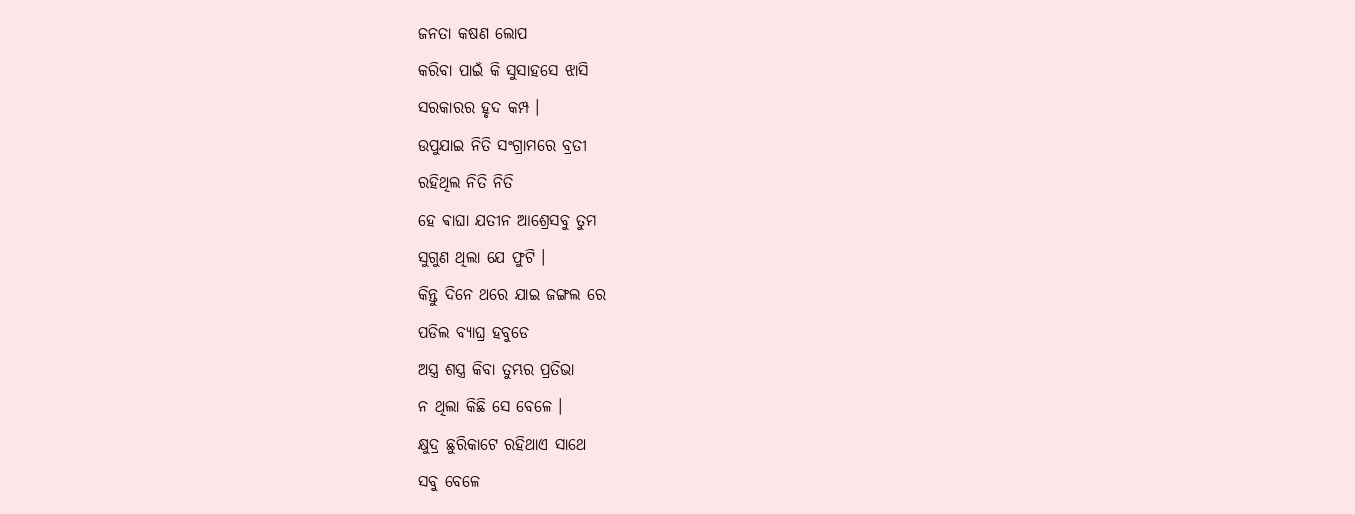ଜନତା କଷଣ ଲୋପ
କରିବା ପାଇଁ କି ସୁସାହସେ ଝାସି
ସରକାରର ହୃଦ କମ୍ପ ।
ଉପୁଯାଇ ନିତି ସଂଗ୍ରାମରେ ବ୍ରତୀ
ରହିଥିଲ ନିତି ନିତି
ହେ ଵାଘା ଯତୀନ ଆଶ୍ରେସବୁ ତୁମ
ସୁଗୁଣ ଥିଲା ଯେ ଫୁଟି ।
କିନ୍ତୁ ଦିନେ ଥରେ ଯାଇ ଜଙ୍ଗଲ ରେ
ପଡିଲ ବ୍ୟାଘ୍ର ହବୁଡେ
ଅସ୍ତ୍ର ଶସ୍ତ୍ର କିବା ତୁମ୍ଭର ପ୍ରତିଭା
ନ ଥିଲା କିଛି ସେ ବେଳେ ।
କ୍ଷୁଦ୍ର ଛୁରିକାଟେ ରହିଥାଏ ସାଥେ
ସବୁ ବେଳେ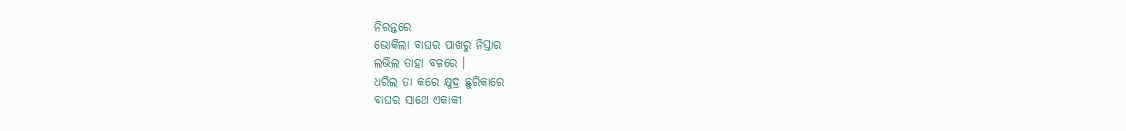ନିରନ୍ତରେ
ଭୋକିଲା ବାଘର ପାଖରୁ ନିସ୍ତାର
ଲଭିଲ ତାହା ବଳରେ ।
ଧରିଲ ତା କରେ କ୍ଷୁଦ୍ର ଛୁରିକାରେ
ବାଘର ସାଥେ ଏକାକୀ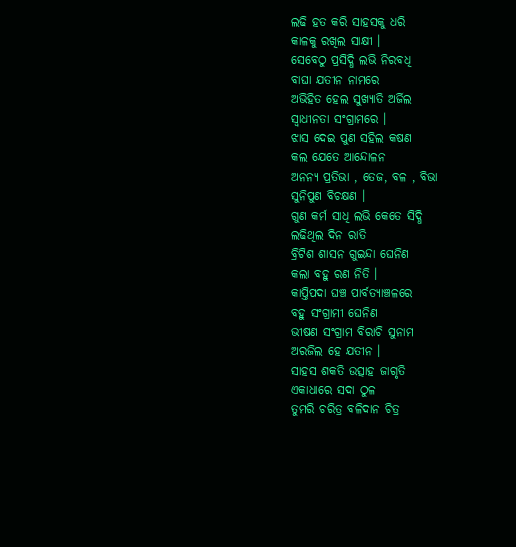ଲଢି ହତ କରି ସାହସକୁ ଧରି
କାଳକୁ ରଖିଲ ସାକ୍ଷୀ ।
ସେବେଠୁ ପ୍ରସିଦ୍ଧି ଲଭି ନିରବଧି
ବାଘା ଯତୀନ ନାମରେ
ଅଭିହିତ ହେଲ ସୁଖ୍ୟାତି ଅର୍ଜିଲ
ସ୍ବାଧୀନତା ସଂଗ୍ରାମରେ ।
ଝାସ ଦେଇ ପୁଣ ସହିଲ କଷଣ
କଲ ଯେତେ ଆନ୍ଦୋଳନ
ଅନନ୍ୟ ପ୍ରତିଭା , ତେଜ, ବଳ , ବିଭା
ସୁନିପୁଣ ବିଚକ୍ଷଣ ।
ଗୁଣ କର୍ମ ସାଧି ଲଭି କେତେ ସିଦ୍ଧି
ଲଢିଥିଲ ଦିନ ରାତି
ବ୍ରିଟିଶ ଶାସନ ଗୁଇନ୍ଦା ଘେନିଣ
କଲା ବହୁ ରଣ ନିତି ।
କାପ୍ତିପଦା ଘଞ୍ଚ ପାର୍ବତ୍ୟାଞ୍ଚଳରେ
ବହୁ ସଂଗ୍ରାମୀ ଘେନିଣ
ଭୀଷଣ ସଂଗ୍ରାମ ବିରାଚି ସୁନାମ
ଅରଜିଲ ହେ ଯତୀନ ।
ସାହସ ଶକତି ଉତ୍ସାହ ଜାଗୃତି
ଏକାଧାରେ ସଦା ଠୁଳ
ତୁମରି ଚରିତ୍ର ବଳିଦାନ ଚିତ୍ର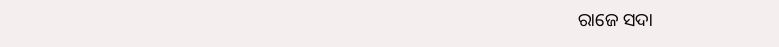ରାଜେ ସଦା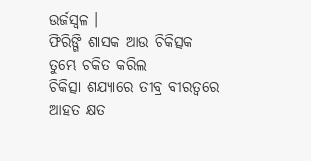ଉର୍ଜସ୍ୱଳ ।
ଫିରିଙ୍ଗି ଶାସକ ଆଉ ଚିକିତ୍ସକ
ତୁମ୍ଭେ ଚକିତ କରିଲ
ଚିକିତ୍ସା ଶଯ୍ୟାରେ ତୀବ୍ର ବୀରତ୍ୱରେ
ଆହତ କ୍ଷତ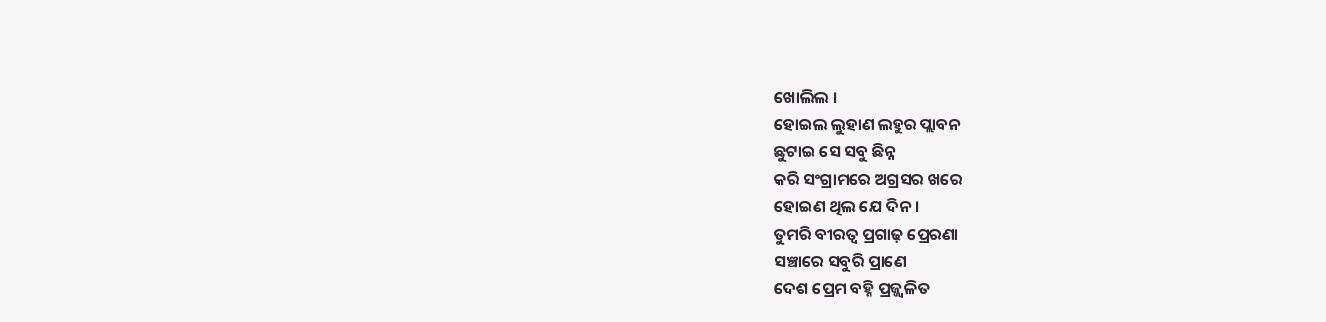ଖୋଲିଲ ।
ହୋଇଲ ଲୁହାଣ ଲହୁର ପ୍ଲାବନ
ଛୁଟାଇ ସେ ସବୁ ଛିନ୍ନ
କରି ସଂଗ୍ରାମରେ ଅଗ୍ରସର ଖରେ
ହୋଇଣ ଥିଲ ଯେ ଦିନ ।
ତୁମରି ବୀରତ୍ଵ ପ୍ରଗାଢ଼ ପ୍ରେରଣା
ସଞ୍ଚାରେ ସବୁରି ପ୍ରାଣେ
ଦେଶ ପ୍ରେମ ବହ୍ନି ପ୍ରଜ୍ଜ୍ଵଳିତ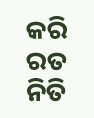କରି
ରତ ନିତି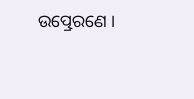ଉତ୍ପ୍ରେରଣେ ।